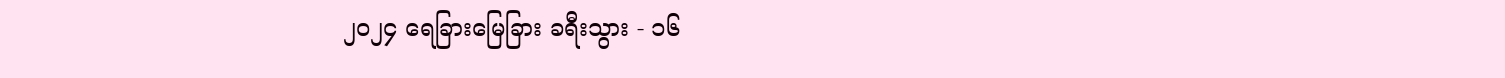၂၀၂၄ ရေခြားမြေခြား ခရီးသွား - ၁၆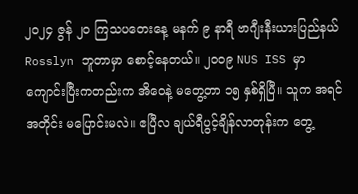၂၀၂၄ ဇွန် ၂၀ ကြသပတေးနေ့ မနက် ၉ နာရီ ဗာဂျီးနီးယားပြည်နယ် Rosslyn ဘူတာမှာ စောင့်နေတယ်။ ၂၀၀၉ NUS ISS မှာကျောင်းပြီးကတည်းက အိဝေနဲ့ မတွေ့တာ ၁၅ နှစ်ရှိပြီ။ သူက အရင်အတိုင်း မပြောင်းမလဲ။ ဧပြီလ ချယ်ရီပွင့်ချိန်လာတုန်းက တွေ့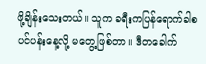ဖို့ချိန်းသေးတယ်။ သူက ခရီးကပြန်ရောက်ခါစ ပင်ပန်းနေ့လို့ မတွေ့ဖြစ်တာ။ ဒီတခေါက်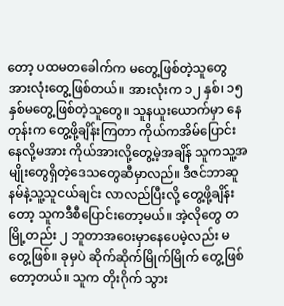တော့ ပထမတခေါက်က မတွေ့ဖြစ်တဲ့သူတွေ အားလုံးတွေ့ဖြစ်တယ်။ အားလုံးက ၁၂ နှစ်၊ ၁၅ နှစ်မတွေ့ဖြစ်တဲ့သူတွေ။ သူနယူးယောက်မှာ နေတုန်းက တွေ့ဖို့ချိန်းကြတာ ကိုယ်ကအိမ်ပြောင်းနေလို့မအား ကိုယ်အားလို့တွေ့မဲ့အချိန် သူကသူ့အမျိုးတွေရှိတဲ့ဒေသတွေဆီမှာလည်။ ဒီဇင်ဘာဆူနမ်နဲ့သူ့သူငယ်ချင်း လာလည်ပြီးလို့ တွေ့ဖို့ချိန်းတော့ သူကဒီစီပြောင်းတော့မယ်။ အဲ့လိုတွေ တမြို့တည်း ၂ ဘူတာအဝေးမှာနေပေမဲ့လည်း မတွေ့ဖြစ်။ ခုမှပဲ ဆိုက်ဆိုက်မြိုက်မြိုက် တွေ့ဖြစ်တော့တယ်။ သူက တိုးဂိုက် သွား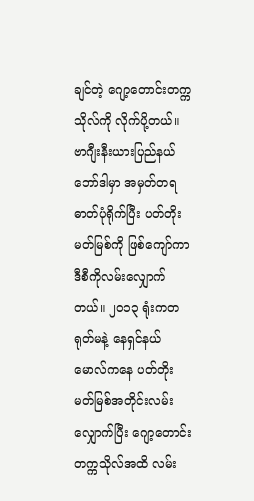ချင်တဲ့ ဂျော့တောင်းတက္ကသိုလ်ကို လိုက်ပို့တယ်။ ဗာဂျီးနီးယားပြည်နယ်ဘော်ဒါမှာ အမှတ်တရဓာတ်ပုံရိုက်ပြီး ပတ်တိုးမတ်မြစ်ကို ဖြစ်ကျော်ကာ ဒီစီကိုလမ်းလျှောက်တယ်။ ၂၀၁၃ ရုံးကတရုတ်မနဲ့ နေရှင်နယ်မောလ်ကနေ ပတ်တိုးမတ်မြစ်အတိုင်းလမ်းလျှောက်ပြီး ဂျော့တောင်းတက္ကသိုလ်အထိ လမ်း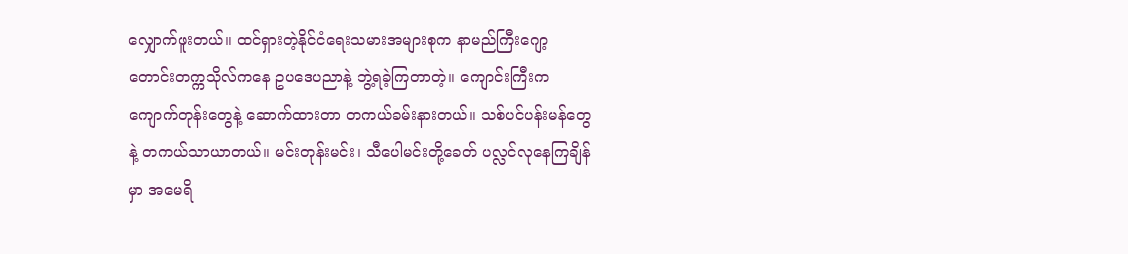လျှောက်ဖူးတယ်။ ထင်ရှားတဲ့နိုင်ငံရေးသမားအများစုက နာမည်ကြီးဂျော့တောင်းတက္ကသိုလ်ကနေ ဥပဒေပညာနဲ့ ဘွဲ့ရခဲ့ကြတာတဲ့။ ကျောင်းကြီးက ကျောက်တုန်းတွေနဲ့ ဆောက်ထားတာ တကယ်ခမ်းနားတယ်။ သစ်ပင်ပန်းမန်တွေနဲ့ တကယ်သာယာတယ်။ မင်းတုန်းမင်း၊ သီပေါမင်းတို့ခေတ် ပလ္လင်လုနေကြချိန်မှာ အမေရိ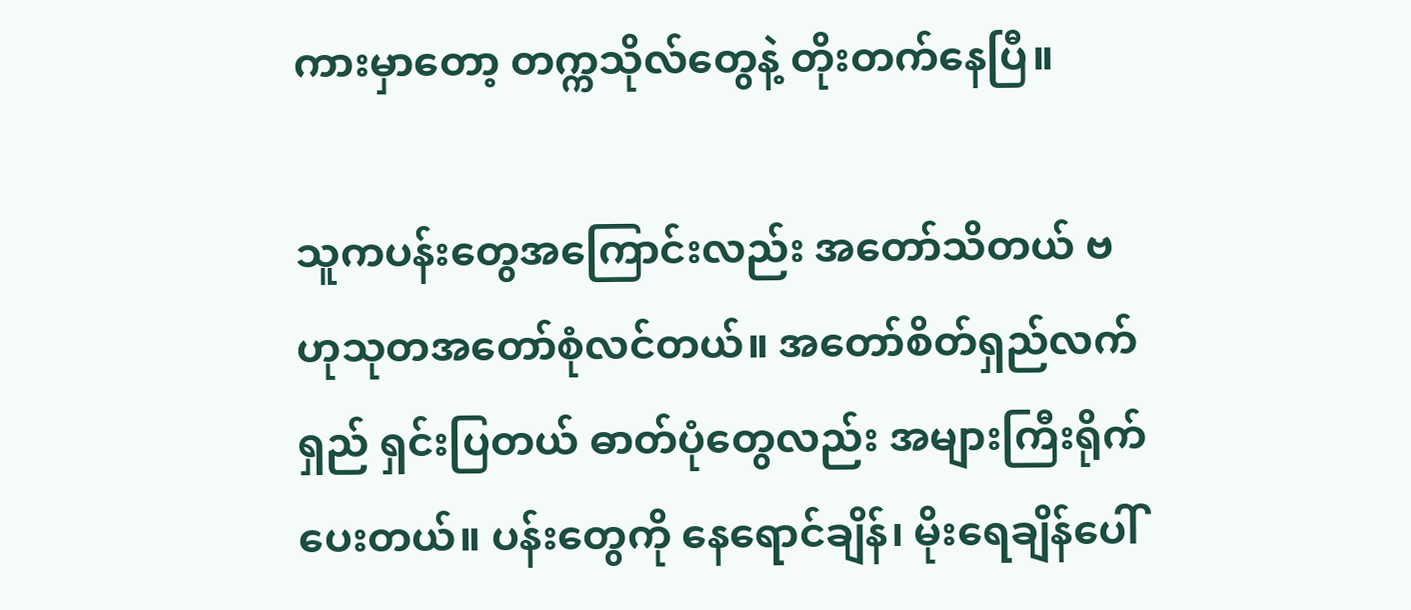ကားမှာတော့ တက္ကသိုလ်တွေနဲ့ တိုးတက်နေပြီ။

သူကပန်းတွေအကြောင်းလည်း အတော်သိတယ် ဗဟုသုတအတော်စုံလင်တယ်။ အတော်စိတ်ရှည်လက်ရှည် ရှင်းပြတယ် ဓာတ်ပုံတွေလည်း အများကြီးရိုက်ပေးတယ်။ ပန်းတွေကို နေရောင်ချိန်၊ မိုးရေချိန်ပေါ်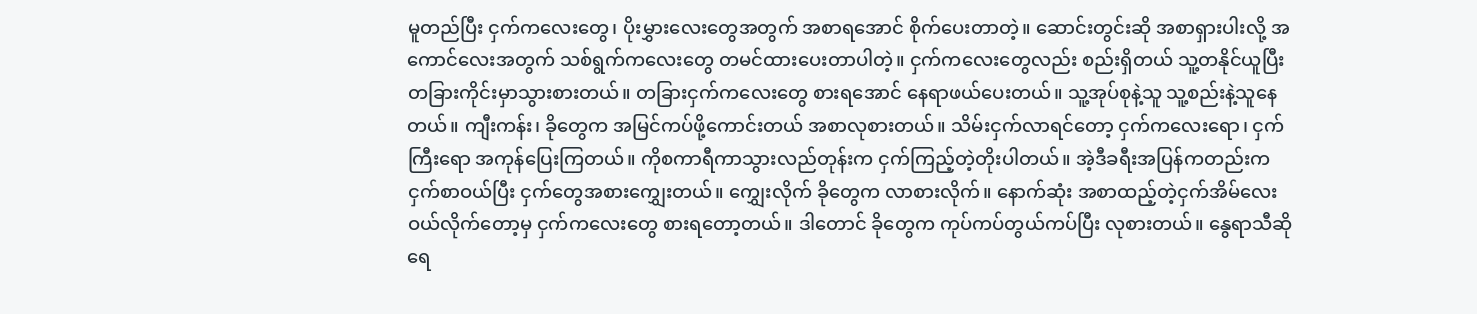မူတည်ပြီး ငှက်ကလေးတွေ၊ ပိုးမွှားလေးတွေအတွက် အစာရအောင် စိုက်ပေးတာတဲ့။ ဆောင်းတွင်းဆို အစာရှားပါးလို့ အကောင်လေးအတွက် သစ်ရွက်ကလေးတွေ တမင်ထားပေးတာပါတဲ့။ ငှက်ကလေးတွေလည်း စည်းရှိတယ် သူ့တနိုင်ယူပြီး တခြားကိုင်းမှာသွားစားတယ်။ တခြားငှက်ကလေးတွေ စားရအောင် နေရာဖယ်ပေးတယ်။ သူ့အုပ်စုနဲ့သူ သူ့စည်းနဲ့သူနေတယ်။ ကျီးကန်း၊ ခိုတွေက အမြင်ကပ်ဖို့ကောင်းတယ် အစာလုစားတယ်။ သိမ်းငှက်လာရင်တော့ ငှက်ကလေးရော၊ ငှက်ကြီးရော အကုန်ပြေးကြတယ်။ ကိုစကာရီကာသွားလည်တုန်းက ငှက်ကြည့်တဲ့တိုးပါတယ်။ အဲ့ဒီခရီးအပြန်ကတည်းက ငှက်စာဝယ်ပြီး ငှက်တွေအစားကျွှေးတယ်။ ကျွှေးလိုက် ခိုတွေက လာစားလိုက်။ နောက်ဆုံး အစာထည့်တဲ့ငှက်အိမ်လေး ဝယ်လိုက်တော့မှ ငှက်ကလေးတွေ စားရတော့တယ်။ ဒါတောင် ခိုတွေက ကုပ်ကပ်တွယ်ကပ်ပြီး လုစားတယ်။ နွေရာသီဆို ရေ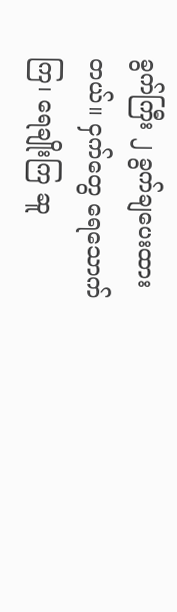ခွက်ကြီး ၂ ခွက်ချပေးထားတယ်။ ငှက်တွေ ရေသောက်ကြ၊ ရေချိုးကြ ဆူ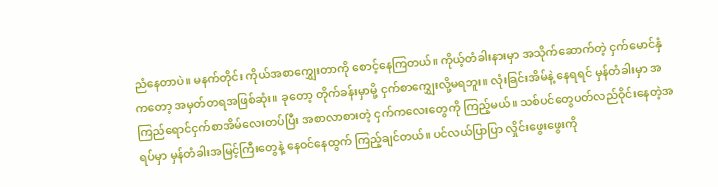ညံနေတာပဲ။ မနက်တိုင်း ကိုယ်အစာကျွှေးတာကို စောင့်နေကြတယ်။ ကိုယ့်တံခါးနားမှာ အသိုက်ဆောက်တဲ့ ငှက်မောင်နှံကတော့ အမှတ်တရအဖြစ်ဆုံး။ ခုတော့ တိုက်ခန်းမှာမို့ ငှက်စာကျွှေးလို့မရဘူး။ လုံးခြင်းအိမ်နဲ့ နေရရင် မှန်တံခါးမှာ အကြည်ရောင်ငှက်စာအိမ်လေးတပ်ပြီး အစာလာစားတဲ့ ငှက်ကလေးတွေကို ကြည့်မယ်။ သစ်ပင်တွေပတ်လည်ဝိုင်းနေတဲ့အရပ်မှာ မှန်တံခါးအမြင့်ကြီးတွေနဲ့ နေဝင်နေထွက် ကြည့်ချင်တယ်။ ပင်လယ်ပြာပြာ လှိုင်းဖွေးဖွေးကို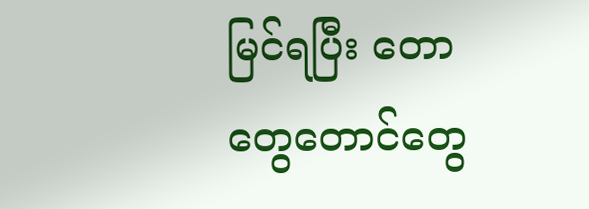မြင်ရပြီး တောတွေတောင်တွေ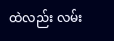ထဲလည်း လမ်း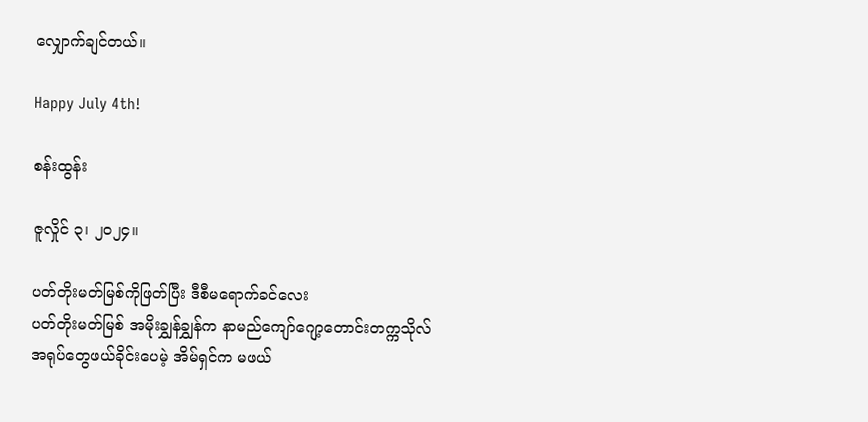လျှောက်ချင်တယ်။

Happy July 4th!

စန်းထွန်း

ဇူလှိုင် ၃၊ ၂၀၂၄။

ပတ်တိုးမတ်မြစ်ကိုဖြတ်ပြီး ဒီစီမရောက်ခင်လေး
ပတ်တိုးမတ်မြစ် အမိုးချွှန်ချွှန်က နာမည်ကျော်ဂျော့တောင်းတက္ကသိုလ်
အရုပ်တွေဖယ်ခိုင်းပေမဲ့ အိမ်ရှင်က မဖယ်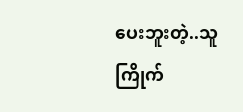ပေးဘူးတဲ့..သူကြိုက်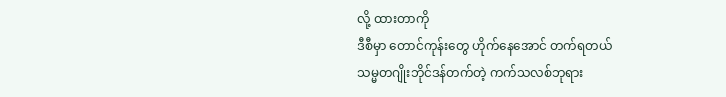လို့ ထားတာကို
ဒီစီမှာ တောင်ကုန်းတွေ ဟိုက်နေအောင် တက်ရတယ်
သမ္မတဂျိုးဘိုင်ဒန်တက်တဲ့ ကက်သလစ်ဘုရား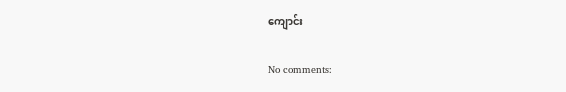ကျောင်း

No comments: